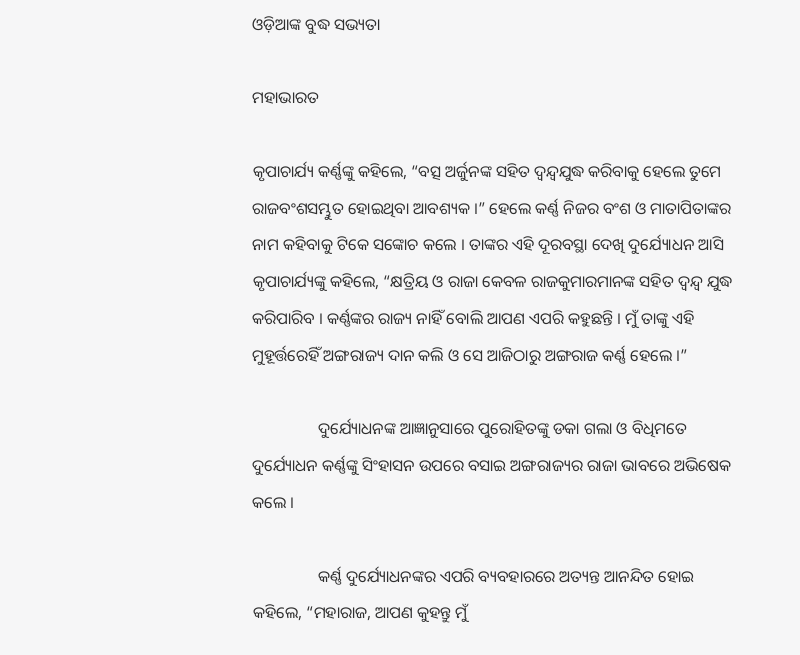ଓଡ଼ିଆଙ୍କ ବୁଦ୍ଧ ସଭ୍ୟତା

ମହାଭାରତ

କୃପାଚାର୍ଯ୍ୟ କର୍ଣ୍ଣଙ୍କୁ କହିଲେ, “ବତ୍ସ ଅର୍ଜୁନଙ୍କ ସହିତ ଦ୍ୱନ୍ଦ୍ୱଯୁଦ୍ଧ କରିବାକୁ ହେଲେ ତୁମେ ରାଜବଂଶସମ୍ଭୁତ ହୋଇଥିବା ଆବଶ୍ୟକ ।” ହେଲେ କର୍ଣ୍ଣ ନିଜର ବଂଶ ଓ ମାତାପିତାଙ୍କର ନାମ କହିବାକୁ ଟିକେ ସଙ୍କୋଚ କଲେ । ତାଙ୍କର ଏହି ଦୂରବସ୍ଥା ଦେଖି ଦୁର୍ଯ୍ୟୋଧନ ଆସି କୃପାଚାର୍ଯ୍ୟଙ୍କୁ କହିଲେ, “କ୍ଷତ୍ରିୟ ଓ ରାଜା କେବଳ ରାଜକୁମାରମାନଙ୍କ ସହିତ ଦ୍ୱନ୍ଦ୍ୱ ଯୁଦ୍ଧ କରିପାରିବ । କର୍ଣ୍ଣଙ୍କର ରାଜ୍ୟ ନାହିଁ ବୋଲି ଆପଣ ଏପରି କହୁଛନ୍ତି । ମୁଁ ତାଙ୍କୁ ଏହି ମୁହୂର୍ତ୍ତରେହିଁ ଅଙ୍ଗରାଜ୍ୟ ଦାନ କଲି ଓ ସେ ଆଜିଠାରୁ ଅଙ୍ଗରାଜ କର୍ଣ୍ଣ ହେଲେ ।”

                ଦୁର୍ଯ୍ୟୋଧନଙ୍କ ଆଜ୍ଞାନୁସାରେ ପୁରୋହିତଙ୍କୁ ଡକା ଗଲା ଓ ବିଧିମତେ ଦୁର୍ଯ୍ୟୋଧନ କର୍ଣ୍ଣଙ୍କୁ ସିଂହାସନ ଉପରେ ବସାଇ ଅଙ୍ଗରାଜ୍ୟର ରାଜା ଭାବରେ ଅଭିଷେକ କଲେ ।

                କର୍ଣ୍ଣ ଦୁର୍ଯ୍ୟୋଧନଙ୍କର ଏପରି ବ୍ୟବହାରରେ ଅତ୍ୟନ୍ତ ଆନନ୍ଦିତ ହୋଇ କହିଲେ, “ମହାରାଜ, ଆପଣ କୁହନ୍ତୁ ମୁଁ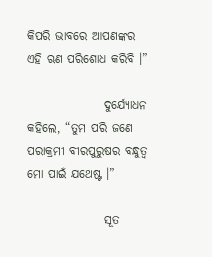କିପରି ଭାବରେ ଆପଣଙ୍କର ଏହି ଋଣ ପରିଶୋଧ କରିବି ।”

                ଦୁର୍ଯ୍ୟୋଧନ କହିଲେ, “ତୁମ ପରି ଜଣେ ପରାକ୍ରମୀ ବୀରପୁରୁଷର ବନ୍ଧୁତ୍ୱ ମୋ ପାଇଁ ଯଥେଷ୍ଟ ।”

                ସୂତ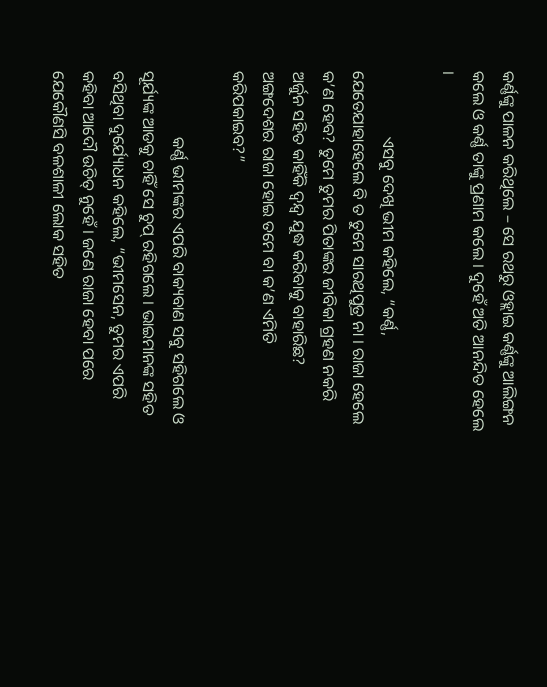କର୍ଣ୍ଣଙ୍କୁ ପାଳନ କରିଥିଲେ – ସେ ରଥରୁ ଓହ୍ଲାଇ କର୍ଣ୍ଣଙ୍କୁ ଆଲିଙ୍ଗନ କଲେ ଓ କର୍ଣ୍ଣ ତାଙ୍କୁ ପ୍ରଣାମ କଲେ । ଦୁହେଁ ଅତି ଆନନ୍ଦିତ ହେଲେ ।

                ଏସବୁ ଦେଖି ଭୀମ କହିଲେ, “କର୍ଣ୍ଣ, ଯେତେଯାହାହେଲେ ବି ତ ତୁମେ ସାରଥିପୁତ୍ର ନା । ରାଜା ହେଲେ କ’ଣ ହେବ? ତୁମେ ତୁମର ପିତାଙ୍କର ଜୀବିକା ଗ୍ରହଣ ନକରି ଅର୍ଜୁନ ସହିତ କାହିଁକି ଦ୍ୱନ୍ଦ୍ୱ ଯୁଦ୍ଧ କରିବାକୁ ବାହାରିଛ? ଅଙ୍ଗଦେଶର ରାଜା ହୋଇ ତମେ ବା କ’ଣ ଏମିତି କରିପକାଇବ?”

                କର୍ଣ୍ଣ ଭୀମଙ୍କର ଏପରି ବାକ୍ୟବାଣ ସବୁ ସହିଗଲେ ଓ ସୂର୍ଯ୍ୟଙ୍କ ଆଡକୁ ଚାହିଁ ସେ ଚୁପ୍ ରହିଗଲେ । ଭାଇମାନଙ୍କ ସହିତ ବସିଥିବା ଦୁର୍ଯ୍ୟୋଧନ କହିଲେ, “ଭୀମସେନ, ତୁମର ଏପରି କହିବା ଆଦୌ ଉଚିତ୍ ନୁହେଁ । ଜଣେ ରାଜା ହେବା ପରେ ଯେକୌଣସି ବଳଶାଳୀ ଲୋକ ସହିତ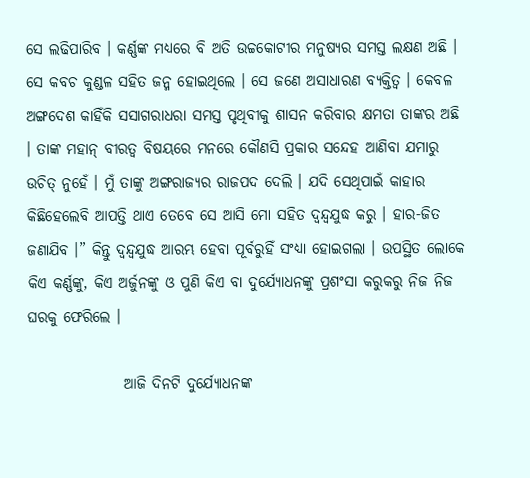ସେ ଲଢିପାରିବ । କର୍ଣ୍ଣଙ୍କ ମଧ୍ୟରେ ବି ଅତି ଉଚ୍ଚକୋଟୀର ମନୁଷ୍ୟର ସମସ୍ତ ଲକ୍ଷଣ ଅଛି । ସେ କବଚ କୁଣ୍ଡଳ ସହିତ ଜନ୍ମ ହୋଇଥିଲେ । ସେ ଜଣେ ଅସାଧାରଣ ବ୍ୟକ୍ତିତ୍ୱ । କେବଳ ଅଙ୍ଗଦେଶ କାହିଁକି ସସାଗରାଧରା ସମସ୍ତ ପୃଥିବୀକୁ ଶାସନ କରିବାର କ୍ଷମତା ତାଙ୍କର ଅଛି । ତାଙ୍କ ମହାନ୍ ବୀରତ୍ୱ ବିଷୟରେ ମନରେ କୌଣସି ପ୍ରକାର ସନ୍ଦେହ ଆଣିବା ଯମାରୁ ଉଚିତ୍ ନୁହେଁ । ମୁଁ ତାଙ୍କୁ ଅଙ୍ଗରାଜ୍ୟର ରାଜପଦ ଦେଲି । ଯଦି ସେଥିପାଇଁ କାହାର କିଛିହେଲେବି ଆପତ୍ତି ଥାଏ ତେବେ ସେ ଆସି ମୋ ସହିତ ଦ୍ୱନ୍ଦ୍ୱଯୁଦ୍ଧ କରୁ । ହାର-ଜିତ ଜଣାଯିବ ।” କିନ୍ତୁ ଦ୍ୱନ୍ଦ୍ୱଯୁଦ୍ଧ ଆରମ୍ଭ ହେବା ପୂର୍ବରୁହିଁ ସଂଧ୍ୟା ହୋଇଗଲା । ଉପସ୍ଥିତ ଲୋକେ କିଏ କର୍ଣ୍ଣଙ୍କୁ, କିଏ ଅର୍ଜୁନଙ୍କୁ ଓ ପୁଣି କିଏ ବା ଦୁର୍ଯ୍ୟୋଧନଙ୍କୁ ପ୍ରଶଂସା କରୁକରୁ ନିଜ ନିଜ ଘରକୁ ଫେରିଲେ ।

                ଆଜି ଦିନଟି ଦୁର୍ଯ୍ୟୋଧନଙ୍କ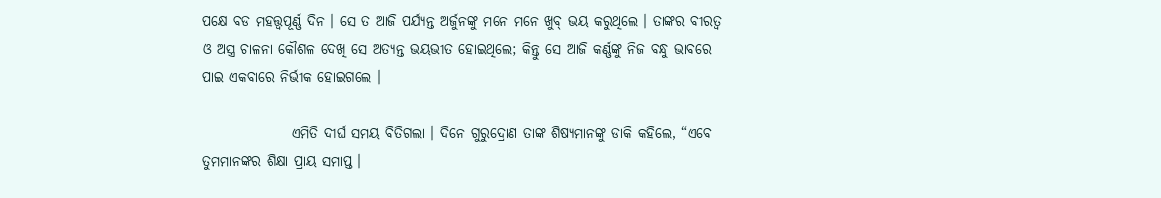ପକ୍ଷେ ବଡ ମହତ୍ତ୍ୱପୂର୍ଣ୍ଣ ଦିନ । ସେ ତ ଆଜି ପର୍ଯ୍ୟନ୍ତ ଅର୍ଜୁନଙ୍କୁ ମନେ ମନେ ଖୁବ୍ ଭୟ କରୁଥିଲେ । ତାଙ୍କର ବୀରତ୍ୱ ଓ ଅସ୍ତ୍ର ଚାଳନା କୌଶଳ ଦେଖି ସେ ଅତ୍ୟନ୍ତ ଭୟଭୀତ ହୋଇଥିଲେ; କିନ୍ତୁ ସେ ଆଜି କର୍ଣ୍ଣଙ୍କୁ ନିଜ ବନ୍ଧୁ ଭାବରେ ପାଇ ଏକବାରେ ନିର୍ଭୀକ ହୋଇଗଲେ ।

                ଏମିତି ଦୀର୍ଘ ସମୟ ବିତିଗଲା । ଦିନେ ଗୁରୁଦ୍ରୋଣ ତାଙ୍କ ଶିଷ୍ୟମାନଙ୍କୁ ଡାକି କହିଲେ, “ଏବେ ତୁମମାନଙ୍କର ଶିକ୍ଷା ପ୍ରାୟ ସମାପ୍ତ ।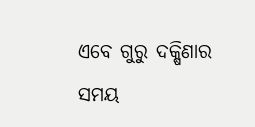ଏବେ ଗୁରୁ ଦକ୍ଷିଣାର ସମୟ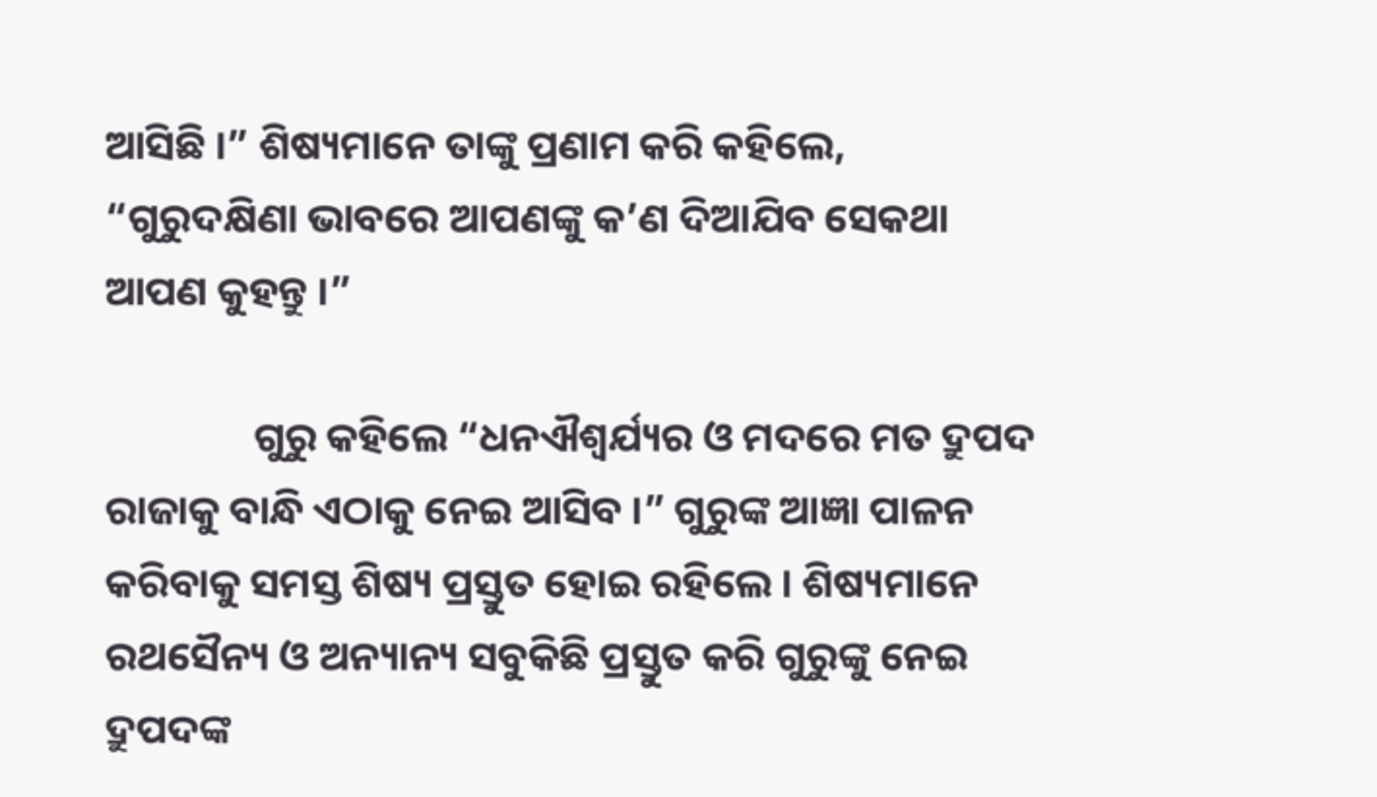ଆସିଛି ।” ଶିଷ୍ୟମାନେ ତାଙ୍କୁ ପ୍ରଣାମ କରି କହିଲେ, “ଗୁରୁଦକ୍ଷିଣା ଭାବରେ ଆପଣଙ୍କୁ କ’ଣ ଦିଆଯିବ ସେକଥା ଆପଣ କୁହନ୍ତୁ ।”

                ଗୁରୁ କହିଲେ “ଧନଐଶ୍ୱର୍ଯ୍ୟର ଓ ମଦରେ ମତ ଦ୍ରୁପଦ ରାଜାକୁ ବାନ୍ଧି ଏଠାକୁ ନେଇ ଆସିବ ।” ଗୁରୁଙ୍କ ଆଜ୍ଞା ପାଳନ କରିବାକୁ ସମସ୍ତ ଶିଷ୍ୟ ପ୍ରସ୍ତୁତ ହୋଇ ରହିଲେ । ଶିଷ୍ୟମାନେ ରଥସୈନ୍ୟ ଓ ଅନ୍ୟାନ୍ୟ ସବୁକିଛି ପ୍ରସ୍ତୁତ କରି ଗୁରୁଙ୍କୁ ନେଇ ଦ୍ରୁପଦଙ୍କ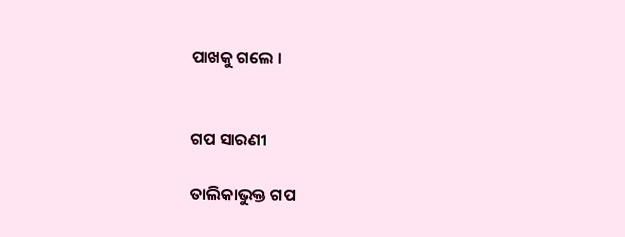ପାଖକୁ ଗଲେ ।


ଗପ ସାରଣୀ

ତାଲିକାଭୁକ୍ତ ଗପ